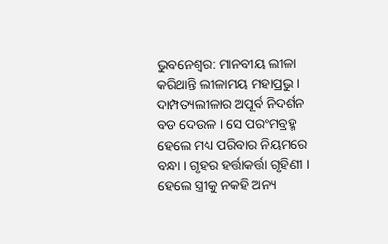ଭୁବନେଶ୍ବର: ମାନବୀୟ ଲୀଳା କରିଥାନ୍ତି ଲୀଳାମୟ ମହାପ୍ରଭୁ । ଦାମ୍ପତ୍ୟଲୀଳାର ଅପୂର୍ବ ନିଦର୍ଶନ ବଡ ଦେଉଳ । ସେ ପରଂମବ୍ରହ୍ମ ହେଲେ ମଧ୍ୟ ପରିବାର ନିୟମରେ ବନ୍ଧା । ଗୃହର ହର୍ତ୍ତାକର୍ତ୍ତା ଗୃହିଣୀ । ହେଲେ ସ୍ତ୍ରୀକୁ ନକହି ଅନ୍ୟ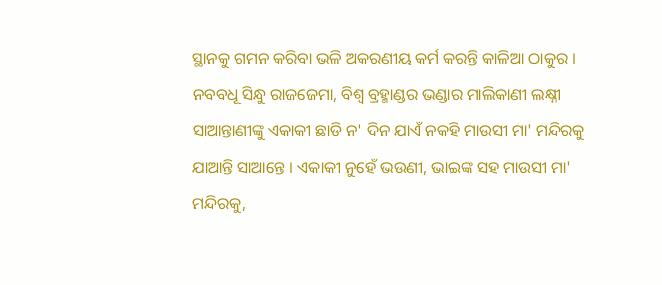ସ୍ଥାନକୁ ଗମନ କରିବା ଭଳି ଅକରଣୀୟ କର୍ମ କରନ୍ତି କାଳିଆ ଠାକୁର । ନବବଧୂ ସିନ୍ଧୁ ରାଜଜେମା, ବିଶ୍ବ ବ୍ରହ୍ମାଣ୍ଡର ଭଣ୍ଡାର ମାଲିକାଣୀ ଲକ୍ଷ୍ନୀ ସାଆନ୍ତାଣୀଙ୍କୁ ଏକାକୀ ଛାଡି ନ' ଦିନ ଯାଏଁ ନକହି ମାଉସୀ ମା' ମନ୍ଦିରକୁ ଯାଆନ୍ତି ସାଆନ୍ତେ । ଏକାକୀ ନୁହେଁ ଭଉଣୀ, ଭାଇଙ୍କ ସହ ମାଉସୀ ମା' ମନ୍ଦିରକୁ,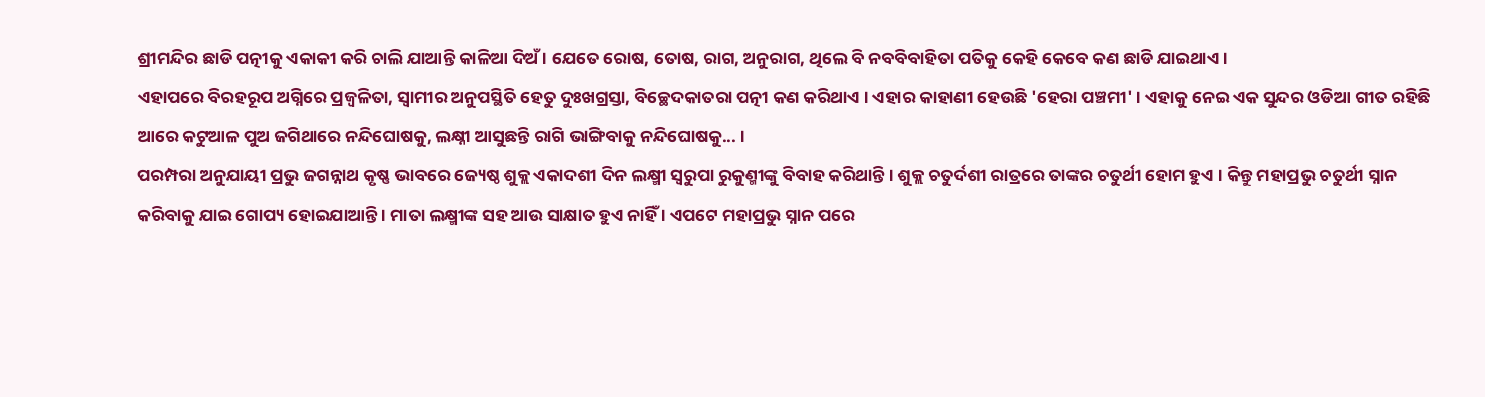ଶ୍ରୀମନ୍ଦିର ଛାଡି ପତ୍ନୀକୁ ଏକାକୀ କରି ଚାଲି ଯାଆନ୍ତି କାଳିଆ ଦିଅଁ । ଯେତେ ରୋଷ, ତୋଷ, ରାଗ, ଅନୁରାଗ, ଥିଲେ ବି ନବବିବାହିତା ପତିକୁ କେହି କେବେ କଣ ଛାଡି ଯାଇଥାଏ ।
ଏହାପରେ ବିରହରୂପ ଅଗ୍ନିରେ ପ୍ରଜ୍ବଳିତା, ସ୍ବାମୀର ଅନୁପସ୍ଥିତି ହେତୁ ଦୁଃଖଗ୍ରସ୍ତା, ବିଚ୍ଛେଦକାତରା ପତ୍ନୀ କଣ କରିଥାଏ । ଏହାର କାହାଣୀ ହେଉଛି 'ହେରା ପଞ୍ଚମୀ' । ଏହାକୁ ନେଇ ଏକ ସୁନ୍ଦର ଓଡିଆ ଗୀତ ରହିଛି ଆରେ କଟୁଆଳ ପୁଅ ଜଗିଥାରେ ନନ୍ଦିଘୋଷକୁ, ଲକ୍ଷ୍ନୀ ଆସୁଛନ୍ତି ରାଗି ଭାଙ୍ଗିବାକୁ ନନ୍ଦିଘୋଷକୁ... ।
ପରମ୍ପରା ଅନୁଯାୟୀ ପ୍ରଭୁ ଜଗନ୍ନାଥ କୃଷ୍ଣ ଭାବରେ ଜ୍ୟେଷ୍ଠ ଶୁକ୍ଲ ଏକାଦଶୀ ଦିନ ଲକ୍ଷ୍ମୀ ସ୍ବରୁପା ରୁକୁଣ୍ମୀଙ୍କୁ ବିବାହ କରିଥାନ୍ତି । ଶୁକ୍ଲ ଚତୁର୍ଦଶୀ ରାତ୍ରରେ ତାଙ୍କର ଚତୁର୍ଥୀ ହୋମ ହୁଏ । କିନ୍ତୁ ମହାପ୍ରଭୁ ଚତୁର୍ଥୀ ସ୍ନାନ କରିବାକୁ ଯାଇ ଗୋପ୍ୟ ହୋଇଯାଆନ୍ତି । ମାତା ଲକ୍ଷ୍ମୀଙ୍କ ସହ ଆଉ ସାକ୍ଷାତ ହୁଏ ନାହିଁ । ଏପଟେ ମହାପ୍ରଭୁ ସ୍ନାନ ପରେ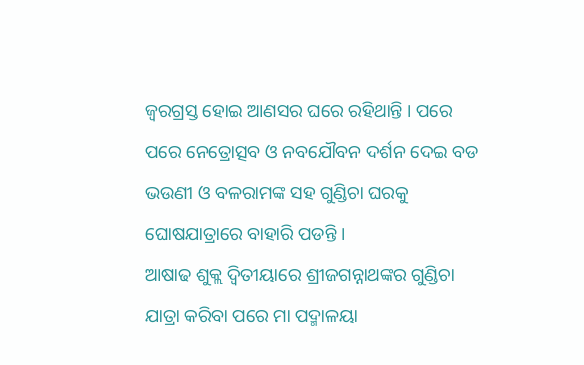ଜ୍ବରଗ୍ରସ୍ତ ହୋଇ ଆଣସର ଘରେ ରହିଥାନ୍ତି । ପରେ ପରେ ନେତ୍ରୋତ୍ସବ ଓ ନବଯୌବନ ଦର୍ଶନ ଦେଇ ବଡ ଭଉଣୀ ଓ ବଳରାମଙ୍କ ସହ ଗୁଣ୍ଡିଚା ଘରକୁ ଘୋଷଯାତ୍ରାରେ ବାହାରି ପଡନ୍ତି ।
ଆଷାଢ ଶୁକ୍ଲ ଦ୍ବିତୀୟାରେ ଶ୍ରୀଜଗନ୍ନାଥଙ୍କର ଗୁଣ୍ଡିଚା ଯାତ୍ରା କରିବା ପରେ ମା ପଦ୍ମାଳୟା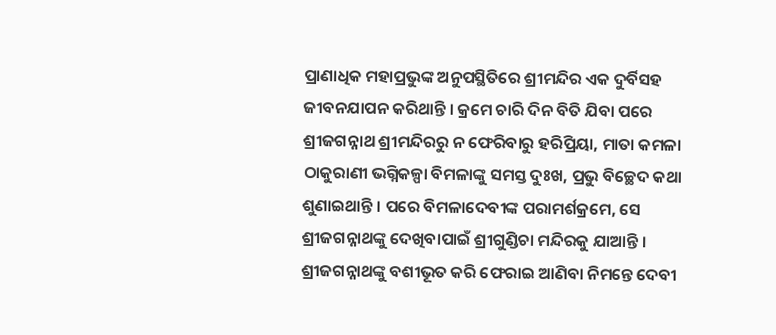ପ୍ରାଣାଧିକ ମହାପ୍ରଭୁଙ୍କ ଅନୁପସ୍ଥିତିରେ ଶ୍ରୀମନ୍ଦିର ଏକ ଦୁର୍ବିସହ ଜୀବନଯାପନ କରିଥାନ୍ତି । କ୍ରମେ ଚାରି ଦିନ ବିତି ଯିବା ପରେ ଶ୍ରୀଜଗନ୍ନାଥ ଶ୍ରୀମନ୍ଦିରରୁ ନ ଫେରିବାରୁ ହରିପ୍ରିୟା, ମାତା କମଳା ଠାକୁରାଣୀ ଭଗ୍ନିକଳ୍ପା ବିମଳାଙ୍କୁ ସମସ୍ତ ଦୁଃଖ, ପ୍ରଭୁ ବିଚ୍ଛେଦ କଥା ଶୁଣାଇଥାନ୍ତି । ପରେ ବିମଳାଦେବୀଙ୍କ ପରାମର୍ଶକ୍ରମେ, ସେ ଶ୍ରୀଜଗନ୍ନାଥଙ୍କୁ ଦେଖିବାପାଇଁ ଶ୍ରୀଗୁଣ୍ଡିଚା ମନ୍ଦିରକୁ ଯାଆନ୍ତି । ଶ୍ରୀଜଗନ୍ନାଥଙ୍କୁ ବଶୀଭୂତ କରି ଫେରାଇ ଆଣିବା ନିମନ୍ତେ ଦେବୀ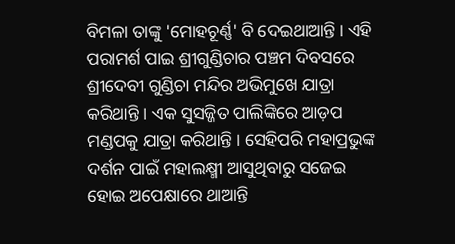ବିମଳା ତାଙ୍କୁ 'ମୋହଚୂର୍ଣ୍ଣ' ବି ଦେଇଥାଆନ୍ତି । ଏହି ପରାମର୍ଶ ପାଇ ଶ୍ରୀଗୁଣ୍ଡିଚାର ପଞ୍ଚମ ଦିବସରେ ଶ୍ରୀଦେବୀ ଗୁଣ୍ଡିଚା ମନ୍ଦିର ଅଭିମୁଖେ ଯାତ୍ରା କରିଥାନ୍ତି । ଏକ ସୁସଜ୍ଜିତ ପାଲିଙ୍କିରେ ଆଡ଼ପ ମଣ୍ଡପକୁ ଯାତ୍ରା କରିଥାନ୍ତି । ସେହିପରି ମହାପ୍ରଭୁଙ୍କ ଦର୍ଶନ ପାଇଁ ମହାଲକ୍ଷ୍ମୀ ଆସୁଥିବାରୁ ସଜେଇ ହୋଇ ଅପେକ୍ଷାରେ ଥାଆନ୍ତି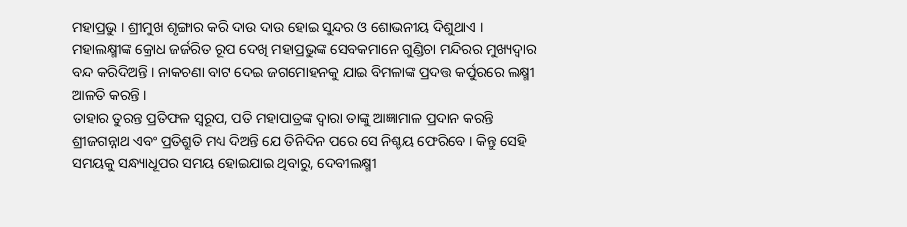ମହାପ୍ରଭୁ । ଶ୍ରୀମୁଖ ଶୃଙ୍ଗାର କରି ଦାଉ ଦାଉ ହୋଇ ସୁନ୍ଦର ଓ ଶୋଭନୀୟ ଦିଶୁଥାଏ ।
ମହାଲକ୍ଷ୍ମୀଙ୍କ କ୍ରୋଧ ଜର୍ଜରିତ ରୂପ ଦେଖି ମହାପ୍ରଭୁଙ୍କ ସେବକମାନେ ଗୁଣ୍ଡିଚା ମନ୍ଦିରର ମୁଖ୍ୟଦ୍ବାର ବନ୍ଦ କରିଦିଅନ୍ତି । ନାକଚଣା ବାଟ ଦେଇ ଜଗମୋହନକୁ ଯାଇ ବିମଳାଙ୍କ ପ୍ରଦତ୍ତ କର୍ପୁରରେ ଲକ୍ଷ୍ମୀ ଆଳତି କରନ୍ତି ।
ତାହାର ତୁରନ୍ତ ପ୍ରତିଫଳ ସ୍ବରୂପ, ପତି ମହାପାତ୍ରଙ୍କ ଦ୍ଵାରା ତାଙ୍କୁ ଆଜ୍ଞାମାଳ ପ୍ରଦାନ କରନ୍ତି ଶ୍ରୀଜଗନ୍ନାଥ ଏବଂ ପ୍ରତିଶ୍ରୁତି ମଧ୍ୟ ଦିଅନ୍ତି ଯେ ତିନିଦିନ ପରେ ସେ ନିଶ୍ଚୟ ଫେରିବେ । କିନ୍ତୁ ସେହି ସମୟକୁ ସନ୍ଧ୍ୟାଧୂପର ସମୟ ହୋଇଯାଇ ଥିବାରୁ, ଦେବୀଲକ୍ଷ୍ମୀ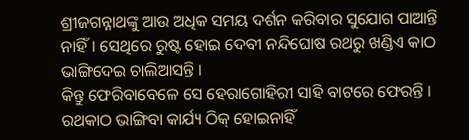ଶ୍ରୀଜଗନ୍ନାଥଙ୍କୁ ଆଉ ଅଧିକ ସମୟ ଦର୍ଶନ କରିବାର ସୁଯୋଗ ପାଆନ୍ତି ନାହିଁ। ସେଥିରେ ରୁଷ୍ଟ ହୋଇ ଦେବୀ ନନ୍ଦିଘୋଷ ରଥରୁ ଖଣ୍ଡିଏ କାଠ ଭାଙ୍ଗିଦେଇ ଚାଲିଆସନ୍ତି ।
କିନ୍ତୁ ଫେରିବାବେଳେ ସେ ହେରାଗୋହିରୀ ସାହି ବାଟରେ ଫେରନ୍ତି । ରଥକାଠ ଭାଙ୍ଗିବା କାର୍ଯ୍ୟ ଠିକ୍ ହୋଇନାହିଁ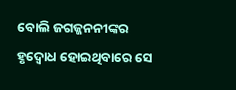ବୋଲି ଜଗଜ୍ଜନନୀଙ୍କର ହୃଦ୍ବୋଧ ହୋଇଥିବାରେ ସେ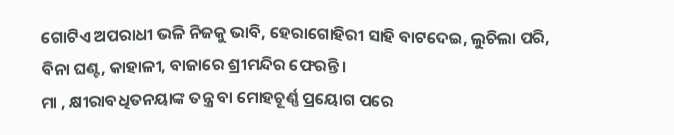ଗୋଟିଏ ଅପରାଧୀ ଭଳି ନିଜକୁ ଭାବି, ହେରାଗୋହିରୀ ସାହି ବାଟଦେଇ, ଲୁଚିଲା ପରି, ବିନା ଘଣ୍ଟ, କାହାଳୀ, ବାଜାରେ ଶ୍ରୀମନ୍ଦିର ଫେରନ୍ତି ।
ମା , କ୍ଷୀରାବଧିତନୟାଙ୍କ ତନ୍ତ୍ର ବା ମୋହଚୂର୍ଣ୍ଣ ପ୍ରୟୋଗ ପରେ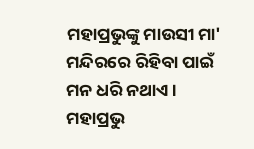ମହାପ୍ରଭୁଙ୍କୁ ମାଉସୀ ମା' ମନ୍ଦିରରେ ରିହିବା ପାଇଁ ମନ ଧରି ନଥାଏ । ମହାପ୍ରଭୁ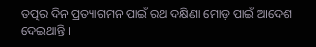ତତ୍ପର ଦିନ ପ୍ରତ୍ୟାଗମନ ପାଇଁ ରଥ ଦକ୍ଷିଣା ମୋଡ଼ ପାଇଁ ଆଦେଶ ଦେଇଥାନ୍ତି ।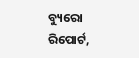ବ୍ୟୁରୋ ରିପୋର୍ଟ,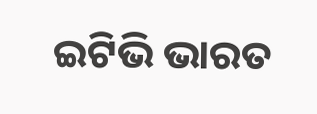ଇଟିଭି ଭାରତ